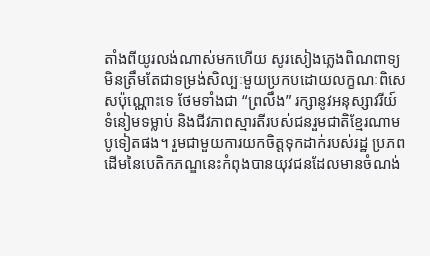តាំងពីយូរលង់ណាស់មកហើយ សូរសៀងភ្លេងពិណពាទ្យ មិនត្រឹមតែជាទម្រង់សិល្បៈមួយប្រកបដោយលក្ខណៈពិសេសប៉ុណ្ណោះទេ ថែមទាំងជា “ព្រលឹង” រក្សានូវអនុស្សាវរីយ៍ ទំនៀមទម្លាប់ និងជីវភាពស្មារតីរបស់ជនរួមជាតិខ្មែរណាមបូទៀតផង។ រួមជាមួយការយកចិត្តទុកដាក់របស់រដ្ឋ ប្រភពដើមនៃបេតិកភណ្ឌនេះកំពុងបានយុវជនដែលមានចំណង់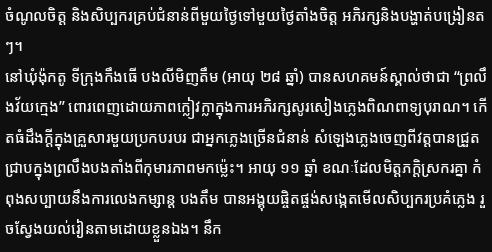ចំណូលចិត្ត និងសិប្បករគ្រប់ជំនាន់ពីមួយថ្ងៃទៅមួយថ្ងៃតាំងចិត្ត អភិរក្សនិងបង្ហាត់បង្រៀនតៗ។
នៅឃុំង៉ុកតូ ទីក្រុងកឹងធើ បងលីមិញតឹម (អាយុ ២៨ ឆ្នាំ) បានសហគមន៍ស្គាល់ថាជា “ព្រលឹងវ័យក្មេង” ពោរពេញដោយភាពក្លៀវក្លាក្នុងការអភិរក្សសូរសៀងភ្លេងពិណពាទ្យបុរាណ។ កើតធំដឹងក្តីក្នុងគ្រួសារមួយប្រកបរបរ ជាអ្នកភ្លេងច្រើនជំនាន់ សំឡេងភ្លេងចេញពីវត្តបានជ្រួតជ្រាបក្នុងព្រលឹងបងតាំងពីកុមារភាពមកម្ល៉េះ។ អាយុ ១១ ឆ្នាំ ខណៈដែលមិត្តភក្តិស្រករគ្នា កំពុងសប្បាយនឹងការលេងកម្សាន្ត បងតឹម បានអង្គុយផ្ចិតផ្ចង់សង្កេតមើលសិប្បករប្រគំភ្លេង រួចស្វែងយល់រៀនតាមដោយខ្លួនឯង។ នឹក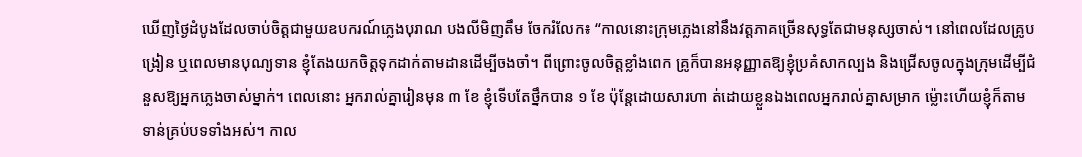ឃើញថ្ងៃដំបូងដែលចាប់ចិត្តជាមួយឧបករណ៍ភ្លេងបុរាណ បងលីមិញតឹម ចែករំលែក៖ “កាលនោះក្រុមភ្លេងនៅនឹងវត្តភាគច្រើនសុទ្ធតែជាមនុស្សចាស់។ នៅពេលដែលគ្រូបង្រៀន ឬពេលមានបុណ្យទាន ខ្ញុំតែងយកចិត្តទុកដាក់តាមដានដើម្បីចងចាំ។ ពីព្រោះចូលចិត្តខ្លាំងពេក គ្រូក៏បានអនុញ្ញាតឱ្យខ្ញុំប្រគំសាកល្បង និងជ្រើសចូលក្នុងក្រុមដើម្បីជំនួសឱ្យអ្នកភ្លេងចាស់ម្នាក់។ ពេលនោះ អ្នករាល់គ្នារៀនមុន ៣ ខែ ខ្ញុំទើបតែថ្នឹកបាន ១ ខែ ប៉ុន្តែដោយសារហា ត់ដោយខ្លួនឯងពេលអ្នករាល់គ្នាសម្រាក ម្ល៉ោះហើយខ្ញុំក៏តាមទាន់គ្រប់បទទាំងអស់។ កាល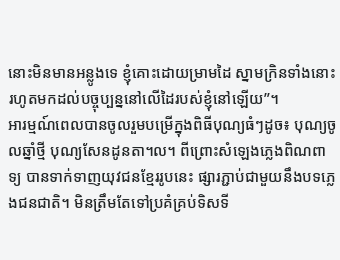នោះមិនមានអន្លូងទេ ខ្ញុំគោះដោយម្រាមដៃ ស្នាមក្រិនទាំងនោះរហូតមកដល់បច្ចុប្បន្ននៅលើដៃរបស់ខ្ញុំនៅឡើយ”។
អារម្មណ៍ពេលបានចូលរួមបម្រើក្នុងពិធីបុណ្យធំៗដូច៖ បុណ្យចូលឆ្នាំថ្មី បុណ្យសែនដូនតា។ល។ ពីព្រោះសំឡេងភ្លេងពិណពាទ្យ បានទាក់ទាញយុវជនខ្មែររូបនេះ ផ្សារភ្ជាប់ជាមួយនឹងបទភ្លេងជនជាតិ។ មិនត្រឹមតែទៅប្រគំគ្រប់ទិសទី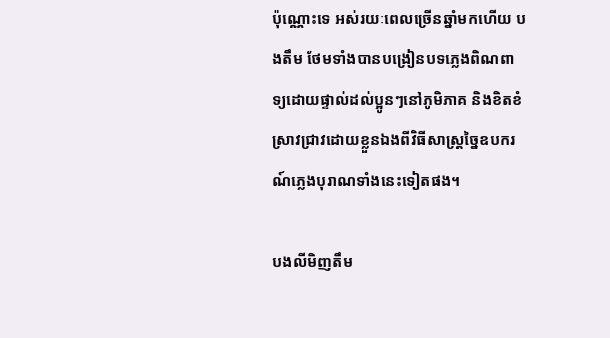ប៉ុណ្ណោះទេ អស់រយៈពេលច្រើនឆ្នាំមកហើយ បងតឹម ថែមទាំងបានបង្រៀនបទភ្លេងពិណពាទ្យដោយផ្ទាល់ដល់ប្អូនៗនៅភូមិភាគ និងខិតខំស្រាវជ្រាវដោយខ្លួនឯងពីវិធីសាស្ត្រច្នៃឧបករណ៍ភ្លេងបុរាណទាំងនេះទៀតផង។

បងលីមិញតឹម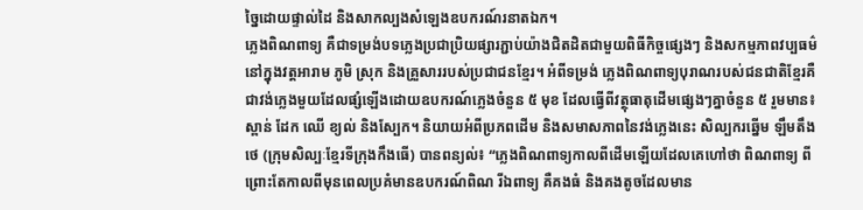ច្នៃដោយផ្ទាល់ដៃ និងសាកល្បងសំឡេងឧបករណ៍រនាតឯក។
ភ្លេងពិណពាទ្យ គឺជាទម្រង់បទភ្លេងប្រជាប្រិយផ្សារភ្ជាប់យ៉ាងជិតដិតជាមួយពិធីកិច្ចផ្សេងៗ និងសកម្មភាពវប្បធម៌នៅក្នុងវត្តអារាម ភូមិ ស្រុក និងគ្រួសាររបស់ប្រជាជនខ្មែរ។ អំពីទម្រង់ ភ្លេងពិណពាទ្យបុរាណរបស់ជនជាតិខ្មែរគឺជាវង់ភ្លេងមួយដែលផ្សំឡើងដោយឧបករណ៍ភ្លេងចំនួន ៥ មុខ ដែលធ្វើពីវត្ថុធាតុដើមផ្សេងៗគ្នាចំនួន ៥ រួមមាន៖ ស្ពាន់ ដែក ឈើ ខ្យល់ និងស្បែក។ និយាយអំពីប្រភពដើម និងសមាសភាពនៃវង់ភ្លេងនេះ សិល្បករឆ្នើម ឡឹមតឹងថេ (ក្រុមសិល្បៈខ្មែរទីក្រុងកឹងធើ) បានពន្យល់៖ “ភ្លេងពិណពាទ្យកាលពីដើមឡើយដែលគេហៅថា ពិណពាទ្យ ពីព្រោះតែកាលពីមុនពេលប្រគំមានឧបករណ៍ពិណ រីឯពាទ្យ គឺគងធំ និងគងតូចដែលមាន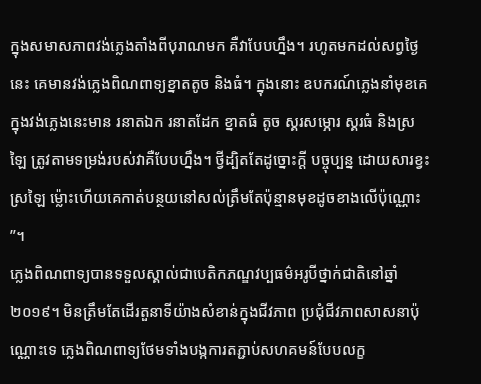ក្នុងសមាសភាពវង់ភ្លេងតាំងពីបុរាណមក គឺវាបែបហ្នឹង។ រហូតមកដល់សព្វថ្ងៃនេះ គេមានវង់ភ្លេងពិណពាទ្យខ្នាតតូច និងធំ។ ក្នុងនោះ ឧបករណ៍ភ្លេងនាំមុខគេក្នុងវង់ភ្លេងនេះមាន រនាតឯក រនាតដែក ខ្នាតធំ តូច ស្គរសម្ភោរ ស្គរធំ និងស្រឡៃ ត្រូវតាមទម្រង់របស់វាគឺបែបហ្នឹង។ ថ្វីដ្បិតតែដូច្នោះក្តី បច្ចុប្បន្ន ដោយសារខ្វះស្រឡៃ ម្ល៉ោះហើយគេកាត់បន្ថយនៅសល់ត្រឹមតែប៉ុន្មានមុខដូចខាងលើប៉ុណ្ណោះ ”។
ភ្លេងពិណពាទ្យបានទទួលស្គាល់ជាបេតិកភណ្ឌវប្បធម៌អរូបីថ្នាក់ជាតិនៅឆ្នាំ ២០១៩។ មិនត្រឹមតែដើរតួនាទីយ៉ាងសំខាន់ក្នុងជីវភាព ប្រជុំជីវភាពសាសនាប៉ុណ្ណោះទេ ភ្លេងពិណពាទ្យថែមទាំងបង្កការតភ្ជាប់សហគមន៍បែបលក្ខ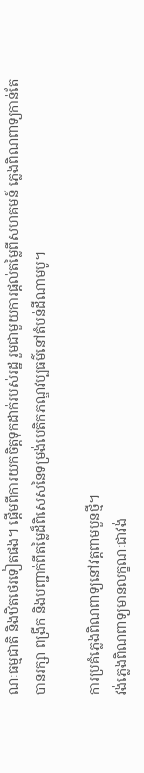ណៈធម្មជាតិ និងឋិតថេរទៀតផង។ ផ្តើមពីការយកចិត្តទុកដាក់របស់រដ្ឋ រួមជាមួយការផ្តល់តម្លៃពីសហគមន៍ ភ្លេងពិណពាទ្យកាន់តែបានរក្សា ពង្រីក និងបញ្ជាក់ពីតម្លៃដ៏ពិសេសនៃទម្រង់បេតិកភណ្ឌវប្បធម៌នៅតំបន់ដីណាមបូ។

ការប្រគំភ្លេងពិណពាទ្យនៅវត្តពាមបួនថ្មី។
វង់ភ្លេងពិណពាទ្យមានលក្ខណៈជាវង់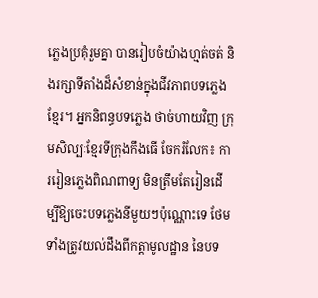ភ្លេងប្រគុំរួមគ្នា បានរៀបចំយ៉ាងហ្មត់ចត់ និងរក្សាទីតាំងដ៏សំខាន់ក្នុងជីវភាពបទភ្លេងខ្មែរ។ អ្នកនិពន្ធបទភ្លេង ថាច់ហាយវិញ ក្រុមសិល្បៈខ្មែរទីក្រុងកឹងធើ ចែករំលែក៖ ការរៀនភ្លេងពិណពាទ្យ មិនត្រឹមតែរៀនដើម្បីឱ្យចេះបទភ្លេងនីមួយៗប៉ុណ្ណោះទេ ថែមទាំងត្រូវយល់ដឹងពីកត្តាមូលដ្ឋាន នៃបទ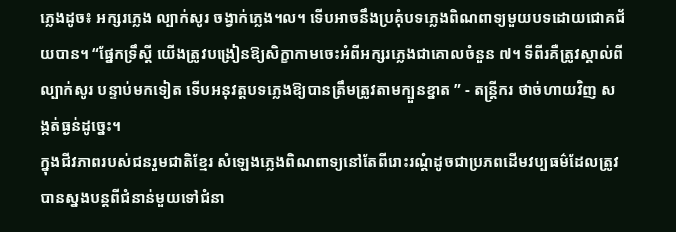ភ្លេងដូច៖ អក្សរភ្លេង ល្បាក់សូរ ចង្វាក់ភ្លេង។ល។ ទើបអាចនឹងប្រគុំបទភ្លេងពិណពាទ្យមួយបទដោយជោគជ័យបាន។ “ផ្នែកទ្រឹស្តី យើងត្រូវបង្រៀនឱ្យសិក្ខាកាមចេះអំពីអក្សរភ្លេងជាគោលចំនួន ៧។ ទីពីរគឺត្រូវស្គាល់ពីល្បាក់សូរ បន្ទាប់មកទៀត ទើបអនុវត្តបទភ្លេងឱ្យបានត្រឹមត្រូវតាមក្បួនខ្នាត ” - តន្ត្រីករ ថាច់ហាយវិញ សង្កត់ធ្ងន់ដូច្នេះ។
ក្នុងជីវភាពរបស់ជនរួមជាតិខ្មែរ សំឡេងភ្លេងពិណពាទ្យនៅតែពីរោះរណ្តំដូចជាប្រភពដើមវប្បធម៌ដែលត្រូវបានស្នងបន្តពីជំនាន់មួយទៅជំនា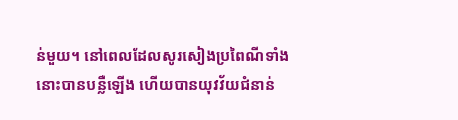ន់មួយ។ នៅពេលដែលសូរសៀងប្រពៃណីទាំងនោះបានបន្លឺឡើង ហើយបានយុវវ័យជំនាន់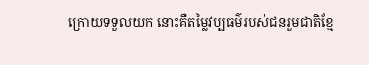ក្រោយទទួលយក នោះគឺតម្លៃវប្បធម៌របស់ជនរួមជាតិខ្មែ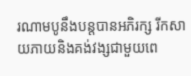រណាមបូនឹងបន្តបានអភិរក្ស រីកសាយភាយនិងគង់វង្សជាមួយពេ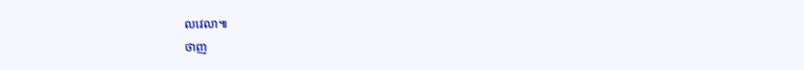លវេលា៕
ថាញ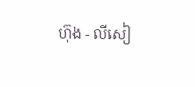ហ៊ុង - លីសៀ